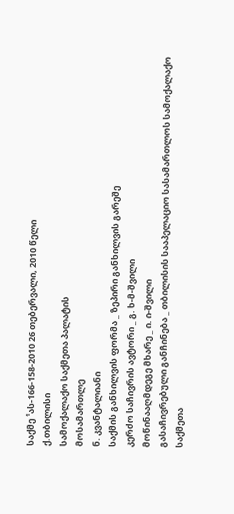საქმე ¹ას-166-158-2010 26 თებერვალი, 2010 წელი
ქ.თბილისი
სამოქალაქო საქმეთა პალატის
მოსამართლე
ნ. კვანტალიანი
საქმის განხილვის ფორმა _ ზეპირი განხილვის გარეშე
კერძო საჩივრის ავტორი _ გ. ხ-მ-შვილი
მოწინააღმდეგე მხარე _ ი. ი-შვილი
გასაჩივრებული განჩინება _ თბილისის სააპელაციო სასამართლოს სამოქალაქო საქმეთა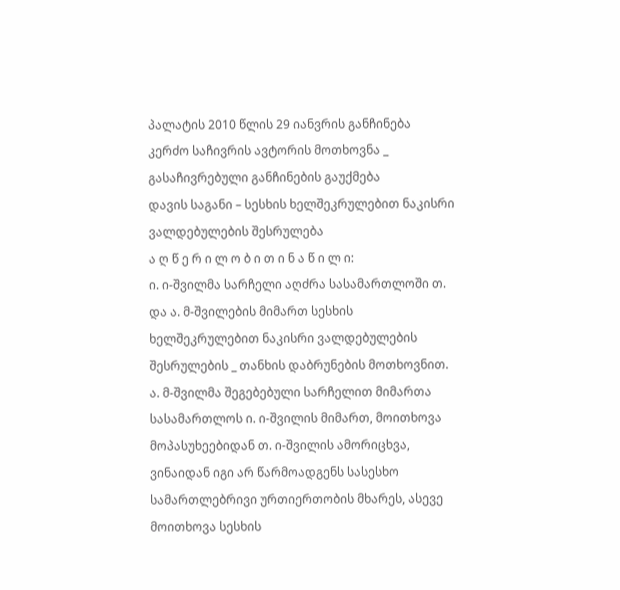პალატის 2010 წლის 29 იანვრის განჩინება
კერძო საჩივრის ავტორის მოთხოვნა _ გასაჩივრებული განჩინების გაუქმება
დავის საგანი – სესხის ხელშეკრულებით ნაკისრი ვალდებულების შესრულება
ა ღ წ ე რ ი ლ ო ბ ი თ ი ნ ა წ ი ლ ი:
ი. ი-შვილმა სარჩელი აღძრა სასამართლოში თ. და ა. მ-შვილების მიმართ სესხის ხელშეკრულებით ნაკისრი ვალდებულების შესრულების _ თანხის დაბრუნების მოთხოვნით.
ა. მ-შვილმა შეგებებული სარჩელით მიმართა სასამართლოს ი. ი-შვილის მიმართ, მოითხოვა მოპასუხეებიდან თ. ი-შვილის ამორიცხვა, ვინაიდან იგი არ წარმოადგენს სასესხო სამართლებრივი ურთიერთობის მხარეს, ასევე მოითხოვა სესხის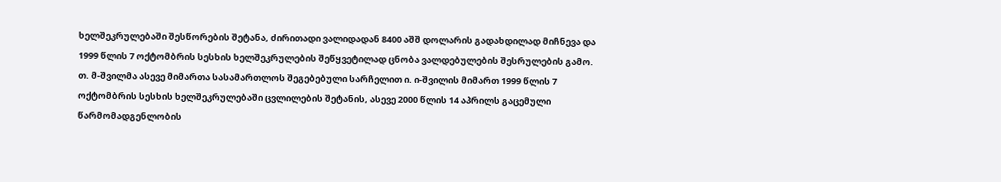ხელშეკრულებაში შესწორების შეტანა, ძირითადი ვალიდადან 8400 აშშ დოლარის გადახდილად მიჩნევა და 1999 წლის 7 ოქტომბრის სესხის ხელშეკრულების შეწყვეტილად ცნობა ვალდებულების შესრულების გამო.
თ. მ-შვილმა ასევე მიმართა სასამართლოს შეგებებული სარჩელით ი. ი-შვილის მიმართ 1999 წლის 7 ოქტომბრის სესხის ხელშეკრულებაში ცვლილების შეტანის, ასევე 2000 წლის 14 აპრილს გაცემული წარმომადგენლობის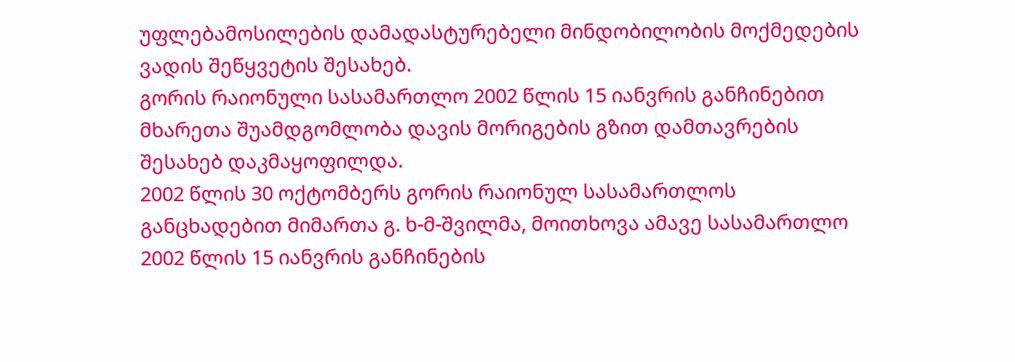უფლებამოსილების დამადასტურებელი მინდობილობის მოქმედების ვადის შეწყვეტის შესახებ.
გორის რაიონული სასამართლო 2002 წლის 15 იანვრის განჩინებით მხარეთა შუამდგომლობა დავის მორიგების გზით დამთავრების შესახებ დაკმაყოფილდა.
2002 წლის 30 ოქტომბერს გორის რაიონულ სასამართლოს განცხადებით მიმართა გ. ხ-მ-შვილმა, მოითხოვა ამავე სასამართლო 2002 წლის 15 იანვრის განჩინების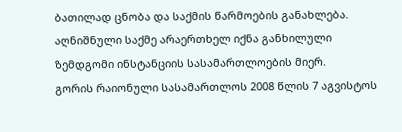ბათილად ცნობა და საქმის წარმოების განახლება.
აღნიშნული საქმე არაერთხელ იქნა განხილული ზემდგომი ინსტანციის სასამართლოების მიერ.
გორის რაიონული სასამართლოს 2008 წლის 7 აგვისტოს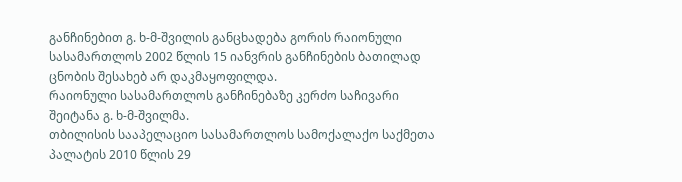განჩინებით გ. ხ-მ-შვილის განცხადება გორის რაიონული სასამართლოს 2002 წლის 15 იანვრის განჩინების ბათილად ცნობის შესახებ არ დაკმაყოფილდა.
რაიონული სასამართლოს განჩინებაზე კერძო საჩივარი შეიტანა გ. ხ-მ-შვილმა.
თბილისის სააპელაციო სასამართლოს სამოქალაქო საქმეთა პალატის 2010 წლის 29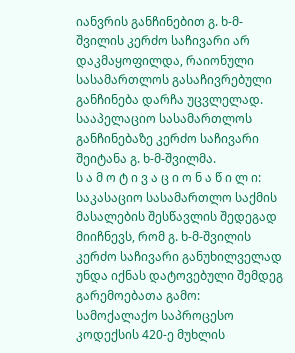იანვრის განჩინებით გ. ხ-მ-შვილის კერძო საჩივარი არ დაკმაყოფილდა, რაიონული სასამართლოს გასაჩივრებული განჩინება დარჩა უცვლელად.
სააპელაციო სასამართლოს განჩინებაზე კერძო საჩივარი შეიტანა გ. ხ-მ-შვილმა.
ს ა მ ო ტ ი ვ ა ც ი ო ნ ა წ ი ლ ი:
საკასაციო სასამართლო საქმის მასალების შესწავლის შედეგად მიიჩნევს, რომ გ. ხ-მ-შვილის კერძო საჩივარი განუხილველად უნდა იქნას დატოვებული შემდეგ გარემოებათა გამო:
სამოქალაქო საპროცესო კოდექსის 420-ე მუხლის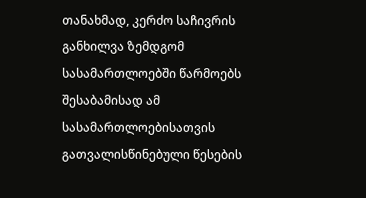თანახმად, კერძო საჩივრის განხილვა ზემდგომ სასამართლოებში წარმოებს შესაბამისად ამ სასამართლოებისათვის გათვალისწინებული წესების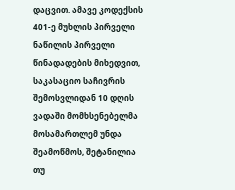დაცვით. ამავე კოდექსის 401-ე მუხლის პირველი ნაწილის პირველი წინადადების მიხედვით, საკასაციო საჩივრის შემოსვლიდან 10 დღის ვადაში მომხსენებელმა მოსამართლემ უნდა შეამოწმოს, შეტანილია თუ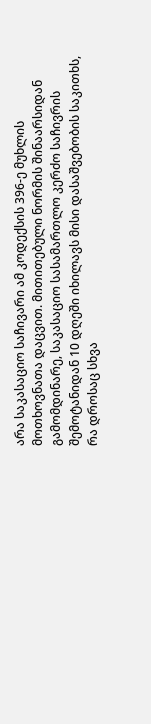არა საკასაციო საჩივარი ამ კოდექსის 396-ე მუხლის მოთხოვნათა დაცვით. მითითებული ნორმის შინაარსიდან გამომდინარე, საკასაციო სასამართლო კერძო საჩივრის შემოტანიდან 10 დღეში იხილავს მისი დასაშვებობის საკითხს, რა დროსაც სხვა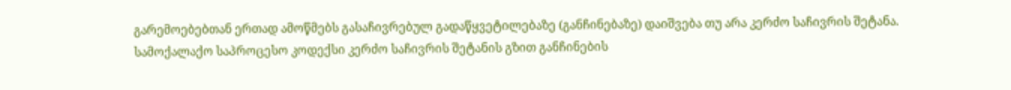გარემოებებთან ერთად ამოწმებს გასაჩივრებულ გადაწყვეტილებაზე (განჩინებაზე) დაიშვება თუ არა კერძო საჩივრის შეტანა.
სამოქალაქო საპროცესო კოდექსი კერძო საჩივრის შეტანის გზით განჩინების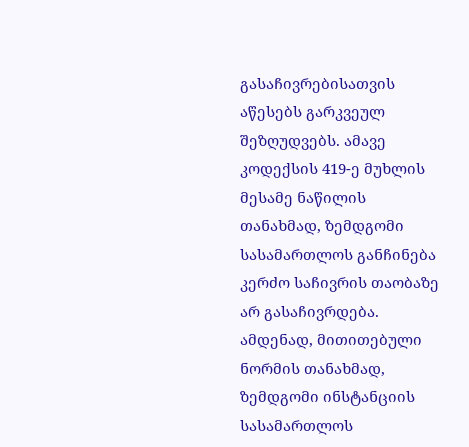გასაჩივრებისათვის აწესებს გარკვეულ შეზღუდვებს. ამავე კოდექსის 419-ე მუხლის მესამე ნაწილის თანახმად, ზემდგომი სასამართლოს განჩინება კერძო საჩივრის თაობაზე არ გასაჩივრდება. ამდენად, მითითებული ნორმის თანახმად, ზემდგომი ინსტანციის სასამართლოს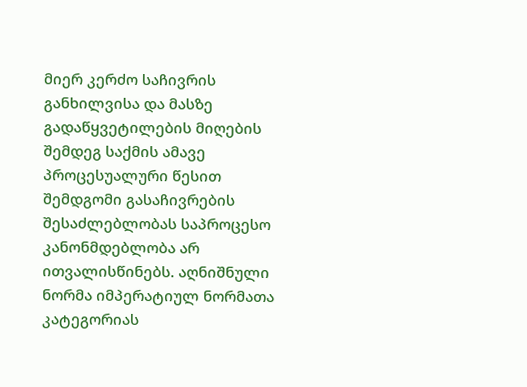მიერ კერძო საჩივრის განხილვისა და მასზე გადაწყვეტილების მიღების შემდეგ საქმის ამავე პროცესუალური წესით შემდგომი გასაჩივრების შესაძლებლობას საპროცესო კანონმდებლობა არ ითვალისწინებს. აღნიშნული ნორმა იმპერატიულ ნორმათა კატეგორიას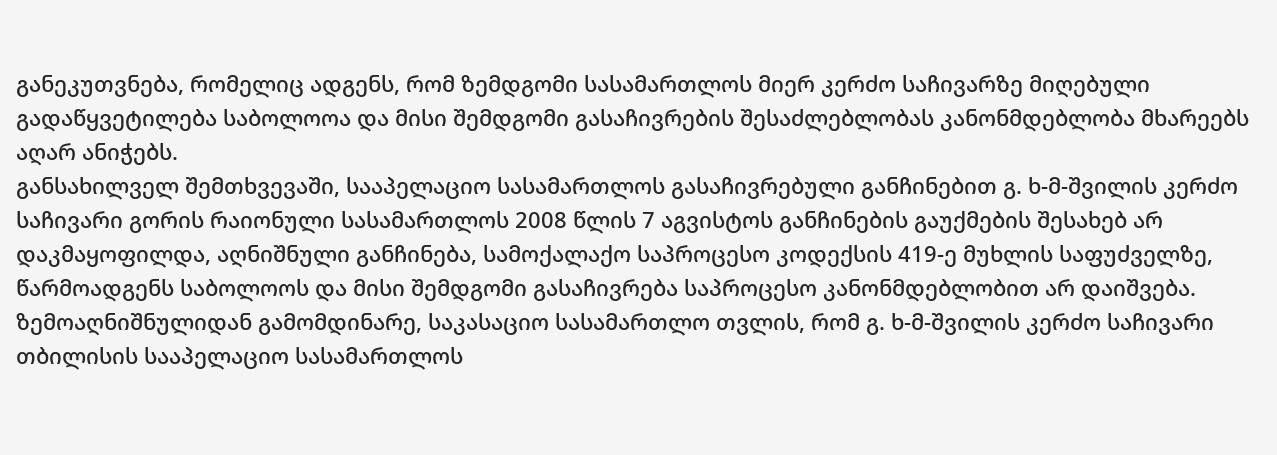განეკუთვნება, რომელიც ადგენს, რომ ზემდგომი სასამართლოს მიერ კერძო საჩივარზე მიღებული გადაწყვეტილება საბოლოოა და მისი შემდგომი გასაჩივრების შესაძლებლობას კანონმდებლობა მხარეებს აღარ ანიჭებს.
განსახილველ შემთხვევაში, სააპელაციო სასამართლოს გასაჩივრებული განჩინებით გ. ხ-მ-შვილის კერძო საჩივარი გორის რაიონული სასამართლოს 2008 წლის 7 აგვისტოს განჩინების გაუქმების შესახებ არ დაკმაყოფილდა, აღნიშნული განჩინება, სამოქალაქო საპროცესო კოდექსის 419-ე მუხლის საფუძველზე, წარმოადგენს საბოლოოს და მისი შემდგომი გასაჩივრება საპროცესო კანონმდებლობით არ დაიშვება.
ზემოაღნიშნულიდან გამომდინარე, საკასაციო სასამართლო თვლის, რომ გ. ხ-მ-შვილის კერძო საჩივარი თბილისის სააპელაციო სასამართლოს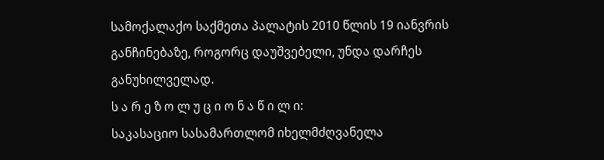სამოქალაქო საქმეთა პალატის 2010 წლის 19 იანვრის განჩინებაზე, როგორც დაუშვებელი, უნდა დარჩეს განუხილველად.
ს ა რ ე ზ ო ლ უ ც ი ო ნ ა წ ი ლ ი:
საკასაციო სასამართლომ იხელმძღვანელა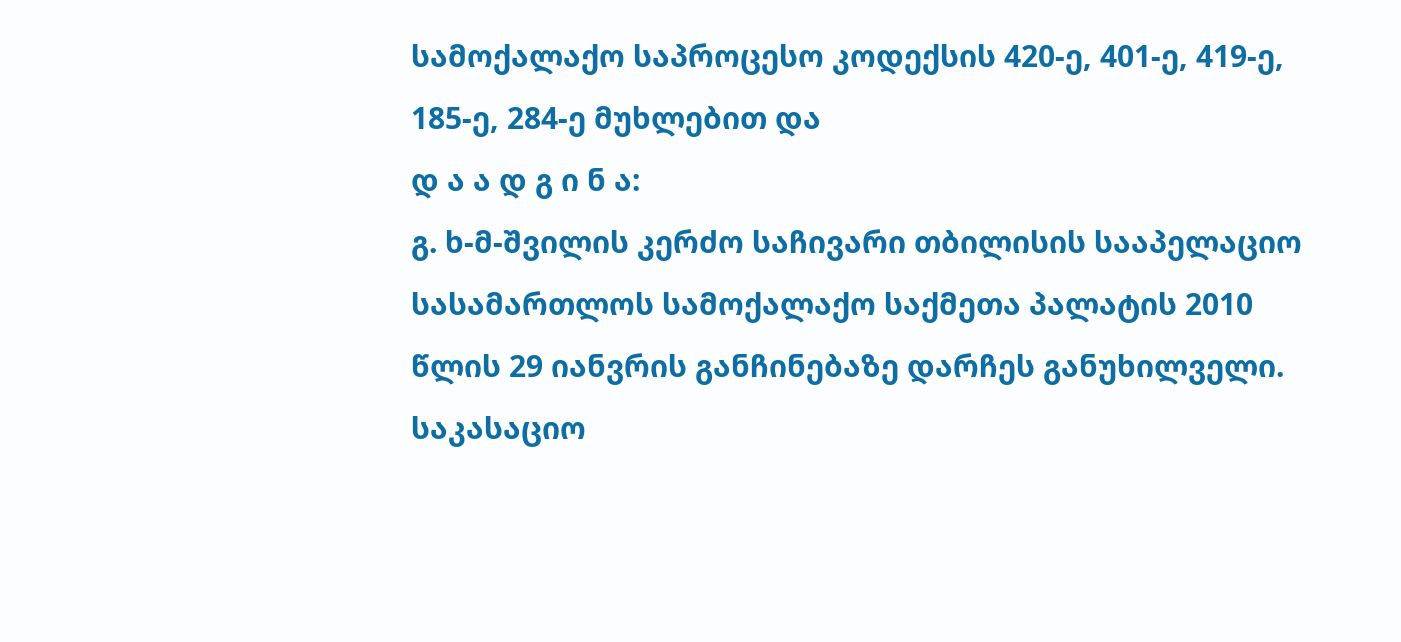სამოქალაქო საპროცესო კოდექსის 420-ე, 401-ე, 419-ე, 185-ე, 284-ე მუხლებით და
დ ა ა დ გ ი ნ ა:
გ. ხ-მ-შვილის კერძო საჩივარი თბილისის სააპელაციო სასამართლოს სამოქალაქო საქმეთა პალატის 2010 წლის 29 იანვრის განჩინებაზე დარჩეს განუხილველი.
საკასაციო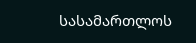სასამართლოს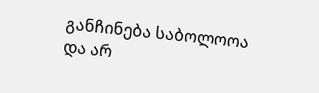განჩინება საბოლოოა და არ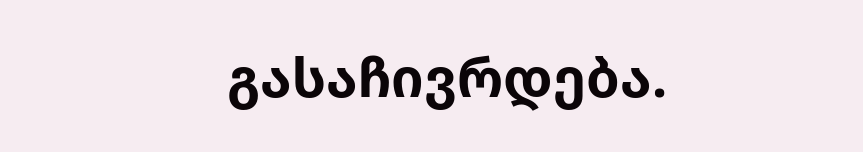გასაჩივრდება.